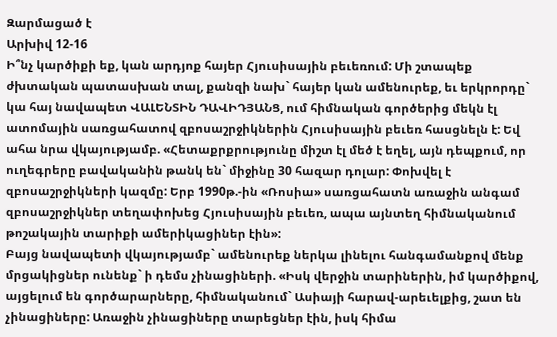Զարմացած է
Արխիվ 12-16
Ի՞նչ կարծիքի եք, կան արդյոք հայեր Հյուսիսային բեւեռում: Մի շտապեք ժխտական պատասխան տալ, քանզի նախ` հայեր կան ամենուրեք, եւ երկրորդը` կա հայ նավապետ ՎԱԼԵՆՏԻՆ ԴԱՎԻԴՅԱՆՑ, ում հիմնական գործերից մեկն էլ ատոմային սառցահատով զբոսաշրջիկներին Հյուսիսային բեւեռ հասցնելն է: Եվ ահա նրա վկայությամբ. «Հետաքրքրությունը միշտ էլ մեծ է եղել, այն դեպքում, որ ուղեգրերը բավականին թանկ են` միջինը 30 հազար դոլար: Փոխվել է զբոսաշրջիկների կազմը: Երբ 1990թ.-ին «Ռոսիա» սառցահատն առաջին անգամ զբոսաշրջիկներ տեղափոխեց Հյուսիսային բեւեռ, ապա այնտեղ հիմնականում թոշակային տարիքի ամերիկացիներ էին»:
Բայց նավապետի վկայությամբ` ամենուրեք ներկա լինելու հանգամանքով մենք մրցակիցներ ունենք` ի դեմս չինացիների. «Իսկ վերջին տարիներին, իմ կարծիքով, այցելում են գործարարները, հիմնականում` Ասիայի հարավ-արեւելքից, շատ են չինացիները: Առաջին չինացիները տարեցներ էին, իսկ հիմա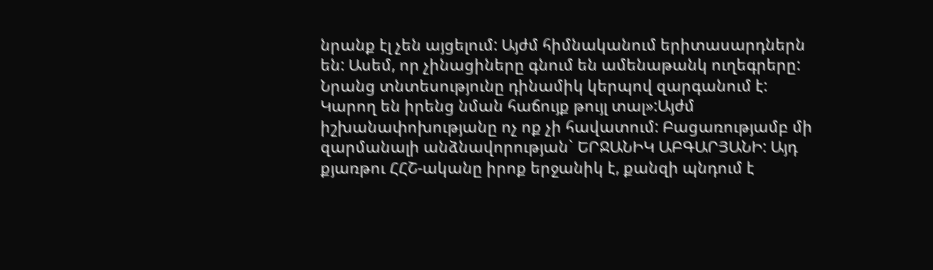նրանք էլ չեն այցելում: Այժմ հիմնականում երիտասարդներն են: Ասեմ, որ չինացիները գնում են ամենաթանկ ուղեգրերը: Նրանց տնտեսությունը դինամիկ կերպով զարգանում է: Կարող են իրենց նման հաճույք թույլ տալ»:Այժմ իշխանափոխությանը ոչ ոք չի հավատում: Բացառությամբ մի զարմանալի անձնավորության` ԵՐՋԱՆԻԿ ԱԲԳԱՐՅԱՆԻ: Այդ քյառթու ՀՀՇ-ականը իրոք երջանիկ է, քանզի պնդում է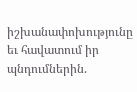իշխանափոխությունը եւ հավատում իր պնդումներին.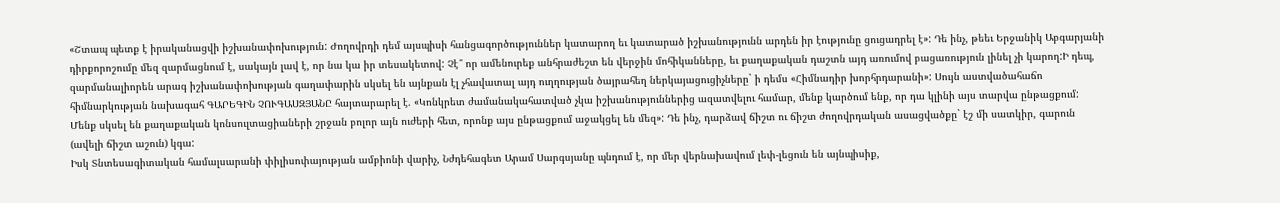«Շտապ պետք է իրականացվի իշխանափոխություն: Ժողովրդի դեմ այսպիսի հանցագործություններ կատարող եւ կատարած իշխանությունն արդեն իր էությունը ցուցադրել է»: Դե ինչ, թեեւ Երջանիկ Աբգարյանի դիրքորոշումը մեզ զարմացնում է, սակայն լավ է, որ նա կա իր տեսակետով: Չէ՞ որ ամենուրեք անհրաժեշտ են վերջին մոհիկանները, եւ քաղաքական դաշտն այդ առումով բացառություն լինել չի կարող:Ի դեպ, զարմանալիորեն արագ իշխանափոխության գաղափարին սկսել են այնքան էլ չհավատալ այդ ուղղության ծայրահեղ ներկայացուցիչները` ի դեմս «Հիմնադիր խորհրդարանի»: Սույն աստվածահաճո հիմնարկության նախագահ ԳԱՐԵԳԻՆ ՉՈՒԳԱՍԶՅԱՆԸ հայտարարել է. «Կոնկրետ ժամանակահատված չկա իշխանություններից ազատվելու համար, մենք կարծում ենք, որ դա կլինի այս տարվա ընթացքում: Մենք սկսել են քաղաքական կոնսուլտացիաների շրջան բոլոր այն ուժերի հետ, որոնք այս ընթացքում աջակցել են մեզ»: Դե ինչ, դարձավ ճիշտ ու ճիշտ ժողովրդական ասացվածքը` էշ մի սատկիր, գարուն (ավելի ճիշտ աշուն) կգա:
Իսկ Տնտեսագիտական համալսարանի փիլիսոփայության ամբիոնի վարիչ, Նժդեհագետ Արամ Սարգսյանը պնդում է, որ մեր վերնախավում լեփ-լեցուն են այնպիսիք,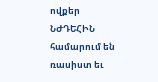ովքեր ՆԺԴԵՀԻՆ համարում են ռասիստ եւ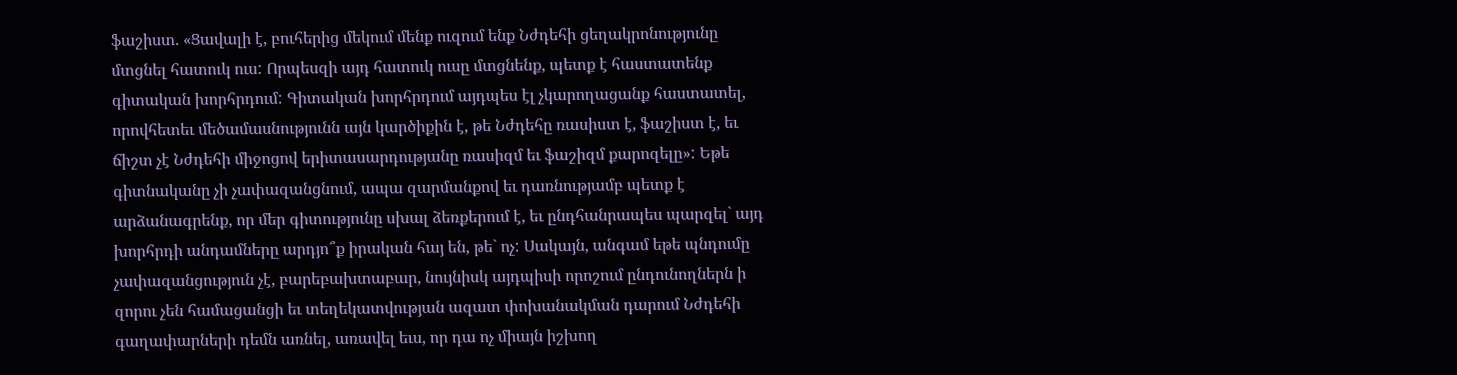ֆաշիստ. «Ցավալի է, բուհերից մեկում մենք ուզում ենք Նժդեհի ցեղակրոնությունը մտցնել հատուկ ուս: Որպեսզի այդ հատուկ ուսը մտցնենք, պետք է հաստատենք գիտական խորհրդում: Գիտական խորհրդում այդպես էլ չկարողացանք հաստատել, որովհետեւ մեծամասնությունն այն կարծիքին է, թե Նժդեհը ռասիստ է, ֆաշիստ է, եւ ճիշտ չէ Նժդեհի միջոցով երիտասարդությանը ռասիզմ եւ ֆաշիզմ քարոզելը»: Եթե գիտնականը չի չափազանցնում, ապա զարմանքով եւ դառնությամբ պետք է արձանագրենք, որ մեր գիտությունը սխալ ձեռքերում է, եւ ընդհանրապես պարզել` այդ խորհրդի անդամները արդյո՞ք իրական հայ են, թե` ոչ: Սակայն, անգամ եթե պնդումը չափազանցություն չէ, բարեբախտաբար, նույնիսկ այդպիսի որոշում ընդունողներն ի զորու չեն համացանցի եւ տեղեկատվության ազատ փոխանակման դարում Նժդեհի գաղափարների դեմն առնել, առավել եւս, որ դա ոչ միայն իշխող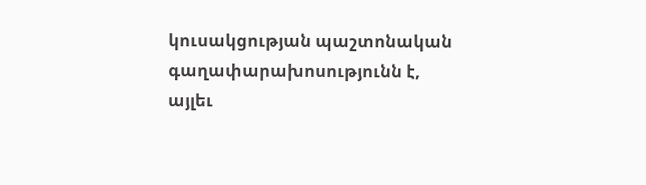կուսակցության պաշտոնական գաղափարախոսությունն է, այլեւ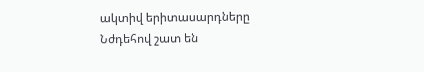ակտիվ երիտասարդները Նժդեհով շատ են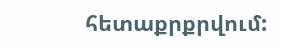հետաքրքրվում: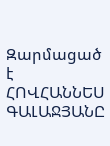Զարմացած է
ՀՈՎՀԱՆՆԵՍ ԳԱԼԱՋՅԱՆԸ